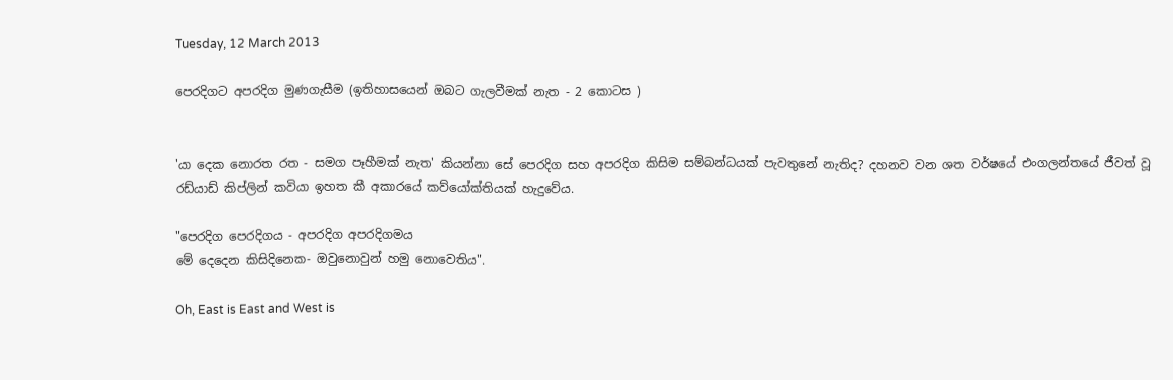Tuesday, 12 March 2013

පෙරදිගට අපරදිග මුණගැසීම (ඉතිහාසයෙන් ඔබට ගැලවීමක් නැත - 2 කොටස )


'යා දෙක නොරත රත - සමග පෑහීමක් නැත' කියන්නා සේ පෙරදිග සහ අපරදිග කිසිම සම්බන්ධයක් පැවතුනේ නැතිද? දහනව වන ශත වර්ෂයේ එංගලන්තයේ ජීවත් වූ රඩ්යාඩ් කිප්ලින් කවියා ඉහත කී අකාරයේ කව්යෝක්තියක් හැදුවේය.

"පෙරදිග පෙරදිගය - අපරදිග අපරදිගමය
මේ දෙදෙන කිසිදිනෙක- ඔවුනොවුන් හමු නොවෙතිය".

Oh, East is East and West is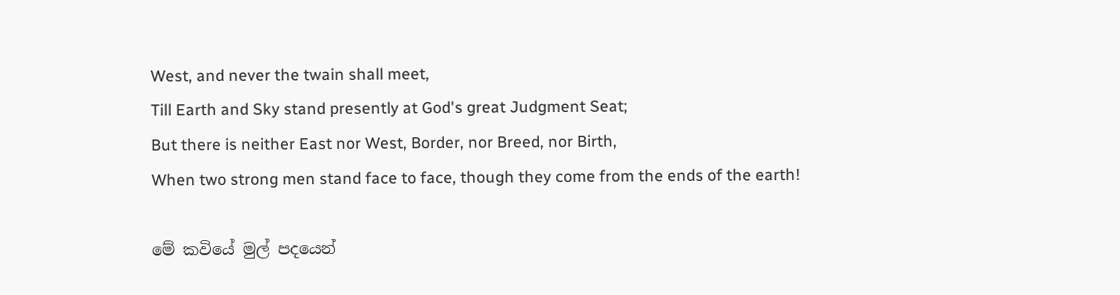West, and never the twain shall meet,
Till Earth and Sky stand presently at God's great Judgment Seat;
But there is neither East nor West, Border, nor Breed, nor Birth,
When two strong men stand face to face, though they come from the ends of the earth!

මේ කවියේ මුල් පදයෙන්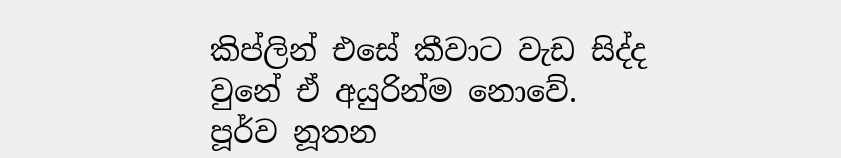කිප්ලින් එසේ කීවාට වැඩ සිද්ද වුනේ ඒ අයුරින්ම නොවේ. පූර්ව නූතන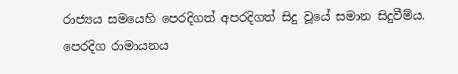රාජ්‍යය සමයෙහි පෙරදිගත් අපරදිගත් සිදු වූයේ සමාන සිදුවීම්ය.
පෙරදිග රාමායනය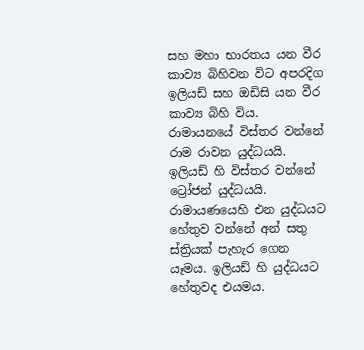සහ මහා භාරතය යන වීර කාව්‍ය බිහිවන විට අපරදිග ඉලියඩ් සහ ඔඩිසි යන වීර කාව්‍ය බිහි විය. රාමායනයේ විස්තර වන්නේ රාම රාවන යුද්ධයයි. ඉලියඩ් හි විස්තර වන්නේ ට්‍රෝජන් යුද්ධයයි. රාමායණයෙහි එන යුද්ධයට හේතුව වන්නේ අන් සතු ස්ත්‍රියක් පැහැර ගෙන යෑමය. ඉලියඩ් හි යුද්ධයට හේතුවද එයමය.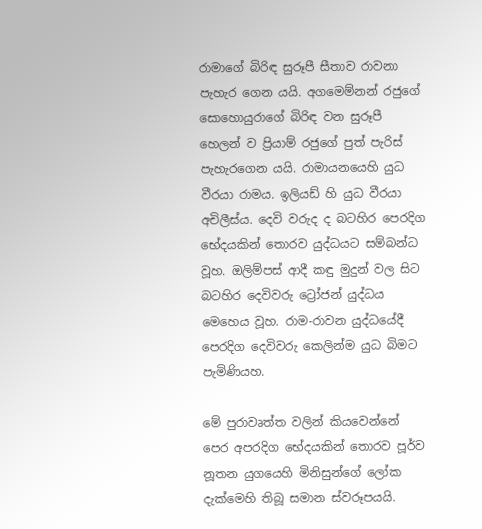රාමාගේ බිරිඳ සුරූපී සීතාව රාවනා පැහැර ගෙන යයි. අගමෙම්නන් රජුගේ සොහොයුරාගේ බිරිඳ වන සුරූපී හෙලන් ව ප්‍රියාම් රජුගේ පුත් පැරිස් පැහැරගෙන යයි. රාමායනයෙහි යුධ වීරයා රාමය. ඉලියඩ් හි යුධ වීරයා අචිලීස්ය. දෙවි වරුද ද බටහිර පෙරදිග භේදයකින් තොරව යුද්ධයට සම්බන්ධ වූහ. ඔලිම්පස් ආදී කඳු මුදුන් වල සිට බටහිර දෙවිවරු ට්‍රෝජන් යුද්ධය මෙහෙය වූහ. රාම-රාවන යුද්ධයේදී පෙරදිග දෙවිවරු කෙලින්ම යුධ බිමට පැමිණියහ.

මේ පුරාවෘත්ත වලින් කියවෙන්නේ පෙර අපරදිග භේදයකින් තොරව පූර්ව නූතන යුගයෙහි මිනිසුන්ගේ ලෝක දැක්මෙහි තිබූ සමාන ස්වරූපයයි.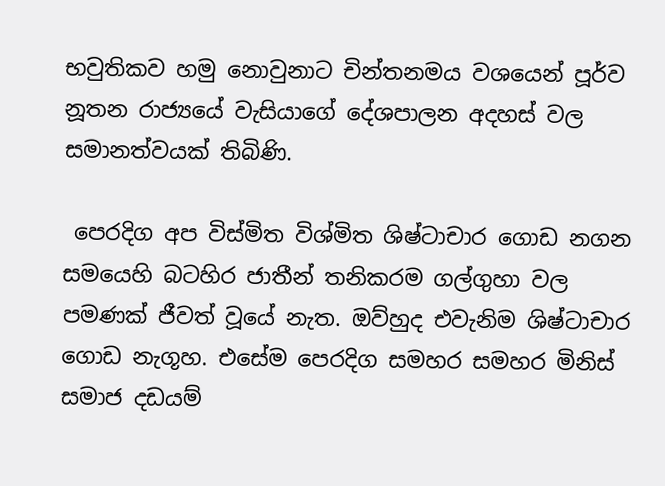භවුතිකව හමු නොවුනාට චින්තනමය වශයෙන් පූර්ව නූතන රාජ්‍යයේ වැසියාගේ දේශපාලන අදහස් වල සමානත්වයක් තිබිණි.

 පෙරදිග අප විස්මිත විශ්මිත ශිෂ්ටාචාර ගොඩ නගන සමයෙහි බටහිර ජාතීන් තනිකරම ගල්ගුහා වල පමණක් ජීවත් වූයේ නැත. ඔව්හුද එවැනිම ශිෂ්ටාචාර ගොඩ නැගූහ. එසේම පෙරදිග සමහර සමහර මිනිස් සමාජ දඩයම්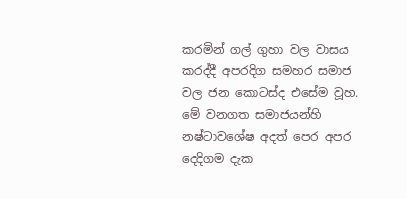කරමින් ගල් ගුහා වල වාසය කරද්දී අපරදිග සමහර සමාජ වල ජන කොටස්ද එසේම වූහ. මේ වනගත සමාජයන්හි නෂ්ටාවශේෂ අදත් පෙර අපර දෙදිගම දැක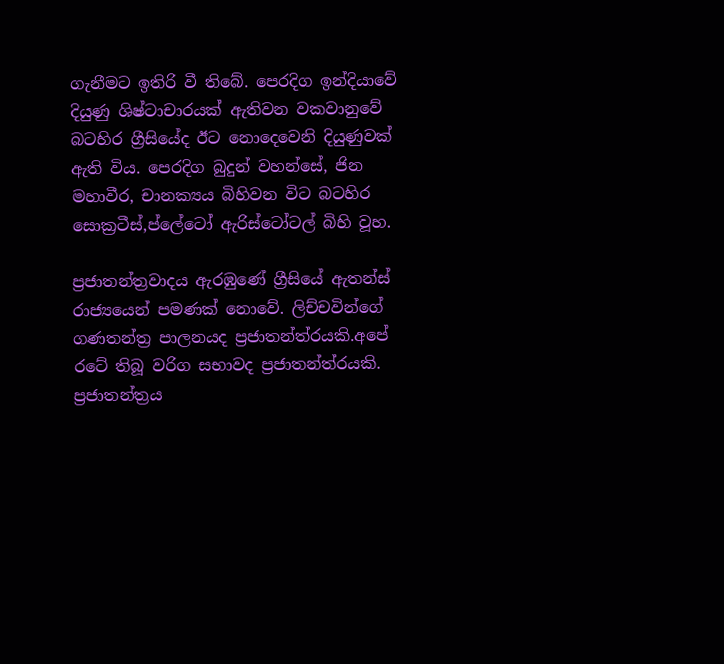ගැනීමට ඉතිරි වී තිබේ. පෙරදිග ඉන්දියාවේ දියුණු ශිෂ්ටාචාරයක් ඇතිවන වකවානුවේ බටහිර ග්‍රීසියේද ඊට නොදෙවෙනි දියුණුවක් ඇති විය. පෙරදිග බුදුන් වහන්සේ, ජින මහාවීර, චානක්‍යය බිහිවන විට බටහිර සොක්‍රටීස්,ප්ලේටෝ ඇරිස්ටෝටල් බිහි වූහ.

ප්‍රජාතන්ත්‍රවාදය ඇරඹුණේ ග්‍රීසියේ ඇතන්ස් රාජ්‍යයෙන් පමණක් නොවේ. ලිච්චවින්ගේ ගණතන්ත්‍ර පාලනයද ප්‍රජාතන්ත්රයකි.අපේ රටේ තිබූ වරිග සභාවද ප්‍රජාතන්ත්රයකි. ප්‍රජාතන්ත්‍රය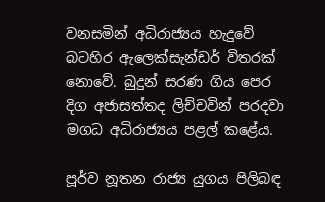වනසමින් අධිරාජ්‍යය හැදුවේ බටහිර ඇලෙක්සැන්ඩර් විතරක් නොවේ. බුදුන් සරණ ගිය පෙර දිග අජාසත්තද ලිච්චවින් පරදවා මගධ අධිරාජ්‍යය පළල් කළේය.

පූර්ව නූතන රාජ්‍ය යුගය පිලිබඳ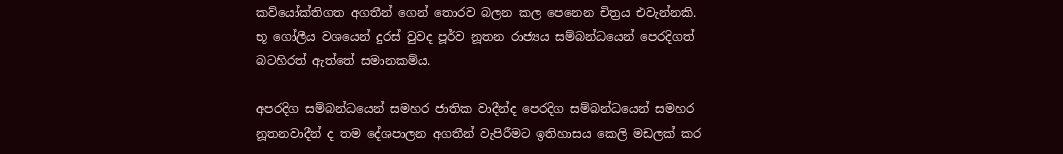කව්යෝක්තිගත අගතීන් ගෙන් තොරව බලන කල පෙනෙන චිත්‍රය එවැන්නකි. භූ ගෝලීය වශයෙන් දුරස් වුවද පූර්ව නූතන රාජ්‍යය සම්බන්ධයෙන් පෙරදිගත් බටහිරත් ඇත්තේ සමානකම්ය.

අපරදිග සම්බන්ධයෙන් සමහර ජාතික වාදීන්ද පෙරදිග සම්බන්ධයෙන් සමහර නූතනවාදීන් ද තම දේශපාලන අගතීන් වැපිරීමට ඉතිහාසය කෙලි මඩලක් කර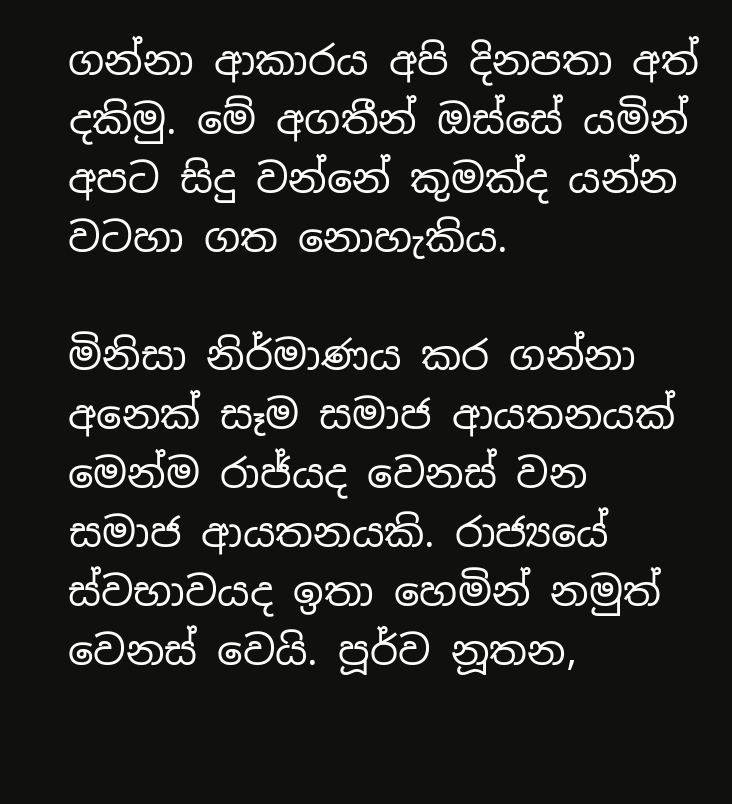ගන්නා ආකාරය අපි දිනපතා අත් දකිමු. මේ අගතීන් ඔස්සේ යමින් අපට සිදු වන්නේ කුමක්ද යන්න වටහා ගත නොහැකිය.

මිනිසා නිර්මාණය කර ගන්නා අනෙක් සෑම සමාජ ආයතනයක් මෙන්ම රාජ්යද වෙනස් වන සමාජ ආයතනයකි. රාජ්‍යයේ ස්වභාවයද ඉතා හෙමින් නමුත් වෙනස් වෙයි. පූර්ව නූතන,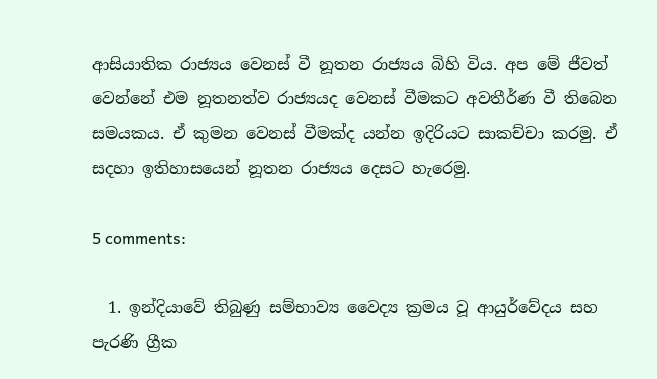ආසියාතික රාජ්‍යය වෙනස් වී නූතන රාජ්‍යය බිහි විය. අප මේ ජීවත් වෙන්නේ එම නූතනත්ව රාජ්‍යයද වෙනස් වීමකට අවතීර්ණ වී තිබෙන සමයකය. ඒ කුමන වෙනස් වීමක්ද යන්න ඉදිරියට සාකච්චා කරමු. ඒ සදහා ඉතිහාසයෙන් නූතන රාජ්‍යය දෙසට හැරෙමු.

5 comments:

  1. ඉන්දියාවේ තිබුණු සම්භාව්‍ය වෛද්‍ය ක්‍රමය වූ ආයුර්වේදය සහ පැරණි ග්‍රීක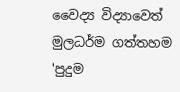වෛද්‍ය විද්‍යාවෙත් මුලධර්ම ගත්තහම 'පුදුම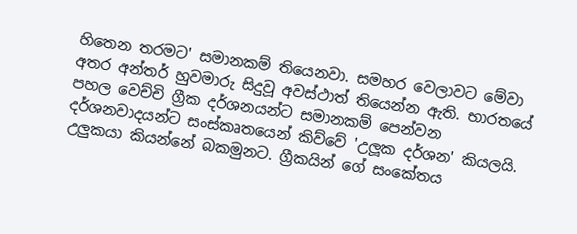හිතෙන තරමට' සමානකම් තියෙනවා. සමහර වෙලාවට මේවා අතර අන්තර් හුවමාරු සිදුවූ අවස්ථාත් තියෙන්න ඇති. භාරතයේ පහල වෙච්චි ග්‍රීක දර්ශනයන්ට සමානකම් පෙන්වන දර්ශනවාදයන්ට සංස්කෘතයෙන් කිව්වේ 'උලූක දර්ශන' කියලයි. උලුකයා කියන්නේ බකමුනට. ග්‍රීකයින් ගේ සංකේතය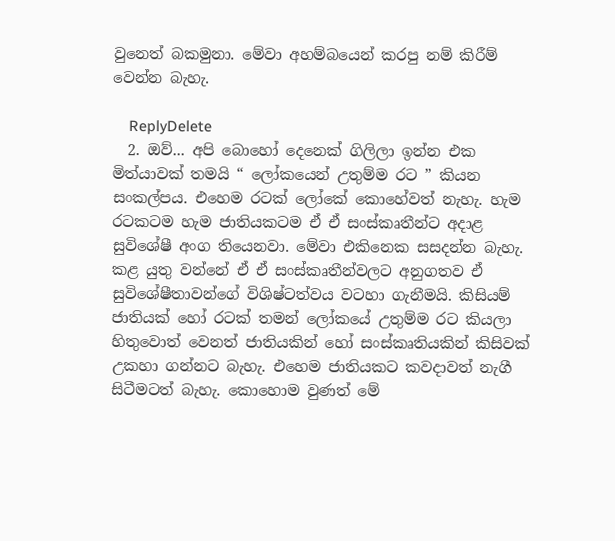වුනෙත් බකමුනා. මේවා අහම්බයෙන් කරපු නම් කිරීම් වෙන්න බැහැ.

    ReplyDelete
  2. ඔව්... අපි බොහෝ දෙනෙක් ගිලිලා ඉන්න එක මිත්යාවක් තමයි “ ලෝකයෙන් උතුම්ම රට ” කියන සංකල්පය. එහෙම රටක් ලෝකේ කොහේවත් නැහැ. හැම රටකටම හැම ජාතියකටම ඒ ඒ සංස්කෘතීන්ට අදාළ සුවිශේෂී අංග තියෙනවා. මේවා එකිනෙක සසදන්න බැහැ. කළ යුතු වන්නේ ඒ ඒ සංස්කෘතීන්වලට අනුගතව ඒ සුවිශේෂීතාවන්ගේ විශිෂ්ටත්වය වටහා ගැනීමයි. කිසියම් ජාතියක් හෝ රටක් තමන් ලෝකයේ උතුම්ම රට කියලා හිතුවොත් වෙනත් ජාතියකින් හෝ සංස්කෘතියකින් කිසිවක් උකහා ගන්නට බැහැ. එහෙම ජාතියකට කවදාවත් නැගී සිටීමටත් බැහැ. කොහොම වුණත් මේ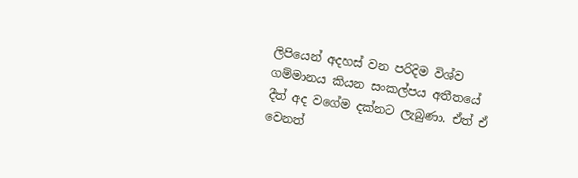ලිපියෙන් අදහස් වන පරිදිම විශ්ව ගම්මානය කියන සංකල්පය අතීතයේ දීත් අද වගේම දක්නට ලැබුණා. ඒත් ඒ වෙනත්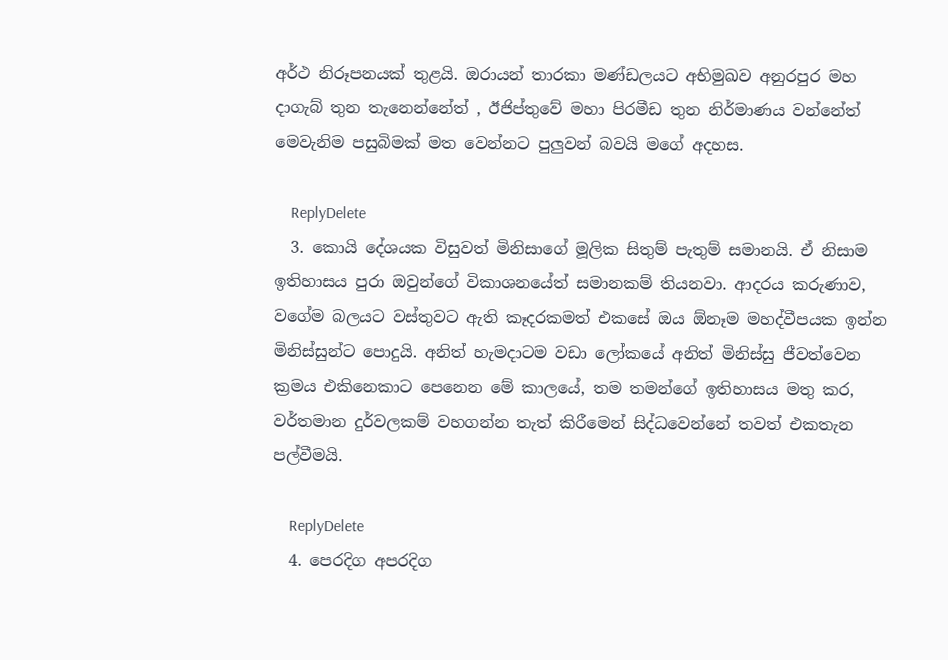අර්ථ නිරූපනයක් තුළයි. ඔරායන් තාරකා මණ්ඩලයට අභිමුඛව අනුරපුර මහ දාගැබ් තුන තැනෙන්නේත් , ඊජිප්තුවේ මහා පිරමීඩ තුන නිර්මාණය වන්නේත් මෙවැනිම පසුබිමක් මත වෙන්නට පුලුවන් බවයි මගේ අදහස.

    ReplyDelete
  3. කොයි දේශයක විසුවත් මිනිසාගේ මූලික සිතුම් පැතුම් සමානයි. ඒ නිසාම ඉතිහාසය පුරා ඔවුන්ගේ විකාශනයේත් සමානකම් තියනවා. ආදරය කරුණාව, වගේම බලයට වස්තුවට ඇති කෑදරකමත් එකසේ ඔය ඕනෑම මහද්වීපයක ඉන්න මිනිස්සුන්ට පොදුයි. අනිත් හැමදාටම වඩා ලෝකයේ අනිත් මිනිස්සු ජීවත්වෙන ක්‍රමය එකිනෙකාට පෙනෙන මේ කාලයේ, තම තමන්ගේ ඉතිහාසය මතු කර, වර්තමාන දුර්වලකම් වහගන්න තැත් කිරීමෙන් සිද්ධවෙන්නේ තවත් එකතැන පල්වීමයි.

    ReplyDelete
  4. පෙරදිග අපරදිග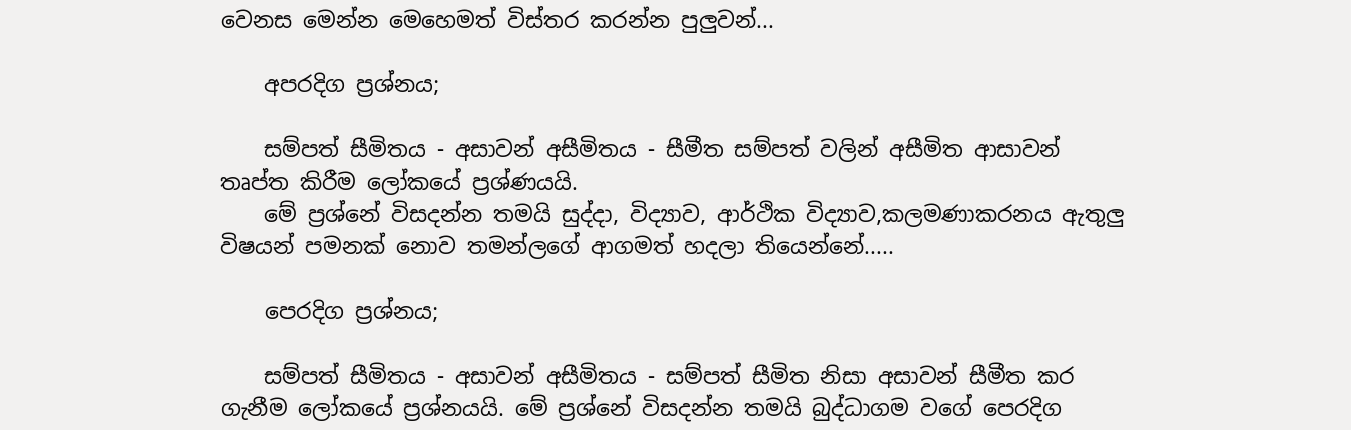වෙනස මෙන්න මෙහෙමත් විස්තර කරන්න පුලුවන්...

    අපරදිග ප්‍රශ්නය;

    සම්පත් සීමිතය - අසාවන් අසීමිතය - සීමීත සම්පත් වලින් අසීමිත ආසාවන් තෘප්ත කිරීම ලෝකයේ ප්‍රශ්ණයයි.
    මේ ප්‍රශ්නේ විසදන්න තමයි සුද්දා, විද්‍යාව, ආර්ථික විද්‍යාව,කලමණාකරනය ඇතුලු විෂයන් පමනක් නොව තමන්ලගේ ආගමත් හදලා තියෙන්නේ.....

    පෙරදිග ප්‍රශ්නය;

    සම්පත් සීමිතය - අසාවන් අසීමිතය - සම්පත් සීමිත නිසා අසාවන් සීමීත කර ගැනීම ලෝකයේ ප්‍රශ්නයයි. මේ ප්‍රශ්නේ විසදන්න තමයි බුද්ධාගම වගේ පෙරදිග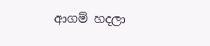ආගම් හදලා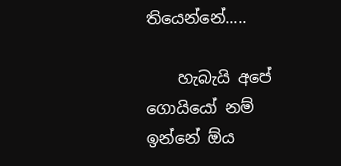තියෙන්නේ.....

    හැබැයි අපේ ගොයියෝ නම් ඉන්නේ ඕය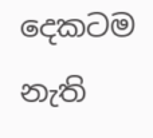දෙකටම නැති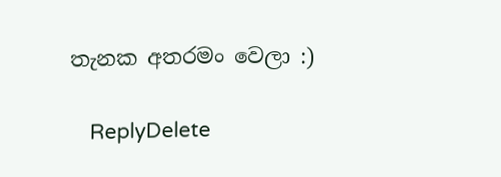තැනක අතරමං වෙලා :)

    ReplyDelete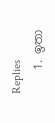Replies
    1. ඉතා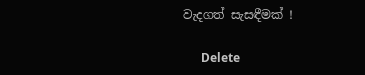වැදගත් සැසඳීමක් !

      Delete